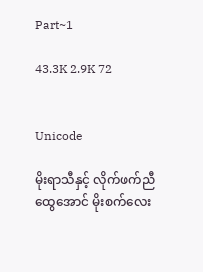Part~1

43.3K 2.9K 72


Unicode

မိုးရာသီနှင့် လိုက်ဖက်ညီထွေအောင် မိုးစက်လေး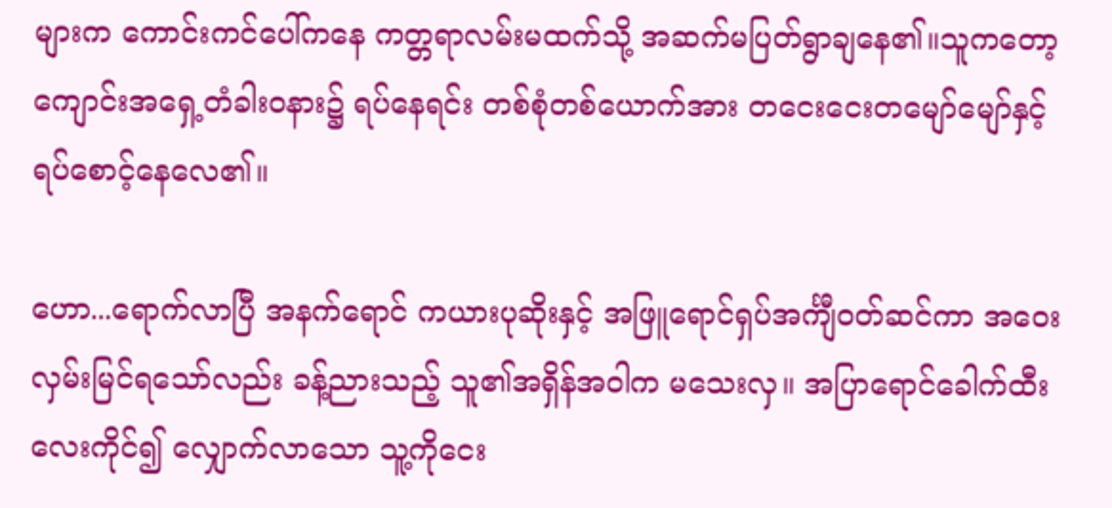များက ကောင်းကင်ပေါ်ကနေ ကတ္တရာလမ်းမထက်သို့ အဆက်မပြတ်ရွာချနေ၏။သူကတော့ ကျောင်းအရှေ့တံခါးဝနား၌ ရပ်နေရင်း တစ်စုံတစ်ယောက်အား တငေးငေးတမျော်မျော်နှင့် ရပ်စောင့်နေလေ၏။

ဟော...ရောက်လာပြီ အနက်ရောင် ကယားပုဆိုးနှင့် အဖြူရောင်ရှပ်အင်္ကျီဝတ်ဆင်ကာ အဝေးလှမ်းမြင်ရသော်လည်း ခန့်ညားသည့် သူ၏အရှိန်အဝါက မသေးလှ။ အပြာရောင်ခေါက်ထီးလေးကိုင်၍ လျှောက်လာသော သူ့ကိုငေး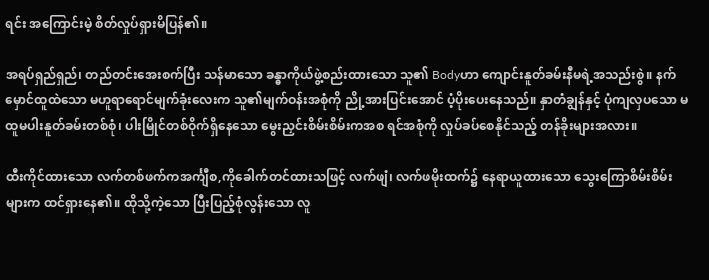ရင်း အကြောင်းမဲ့ စိတ်လှုပ်ရှားမိပြန်၏။

အရပ်ရှည်ရှည်၊ တည်တင်းအေးစက်ပြီး သန်မာသော ခန္ဓာကိုယ်ဖွဲ့စည်းထားသော သူ၏ Bodyဟာ ကျောင်းနူတ်ခမ်းနီမရဲ့အသည်းစွဲ။ နက်မှောင်ထူထဲသော မဟူရာရောင်မျက်ခုံးလေးက သူ၏မျက်ဝန်းအစုံကို ညို့အားပြင်းအောင် ပံ့ပိုးပေးနေသည်။ နှာတံချွန်နှင့် ပုံကျလှပသော မထူမပါးနူတ်ခမ်းတစ်စုံ၊ ပါးမြိုင်တစ်ဝိုက်ရှိနေသော မွေးညှင်းစိမ်းစိမ်းကအစ ရင်အစုံကို လှုပ်ခပ်စေနိုင်သည့် တန်ခိုးများအလား။

ထီးကိုင်ထားသော လက်တစ်ဖက်ကအင်္ကျီစ,ကိုခေါက်တင်ထားသဖြင့် လက်ဖျံ၊ လက်ဖမိုးထက်၌ နေရာယူထားသော သွေးကြောစိမ်းစိမ်းများက ထင်ရှားနေ၏။ ထိုသို့ကဲ့သော ပြီးပြည့်စုံလွန်းသော လူ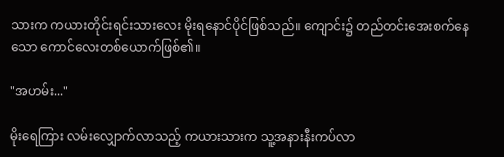သားက ကယားတိုင်းရင်းသားလေး မိုးရနောင်ပိုင်ဖြစ်သည်။ ကျောင်း၌ တည်တင်းအေးစက်နေသော ကောင်လေးတစ်ယောက်ဖြစ်၏။

"အဟမ်း..."

မိုးရေကြား လမ်းလျှောက်လာသည့် ကယားသားက သူ့အနားနီးကပ်လာ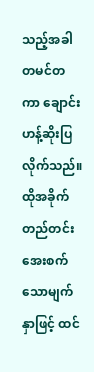သည့်အခါ တမင်တကာ ချောင်းဟန့်ဆိုးပြလိုက်သည်။ထိုအခိုက် တည်တင်းအေးစက်သောမျက်နှာဖြင့် ထင်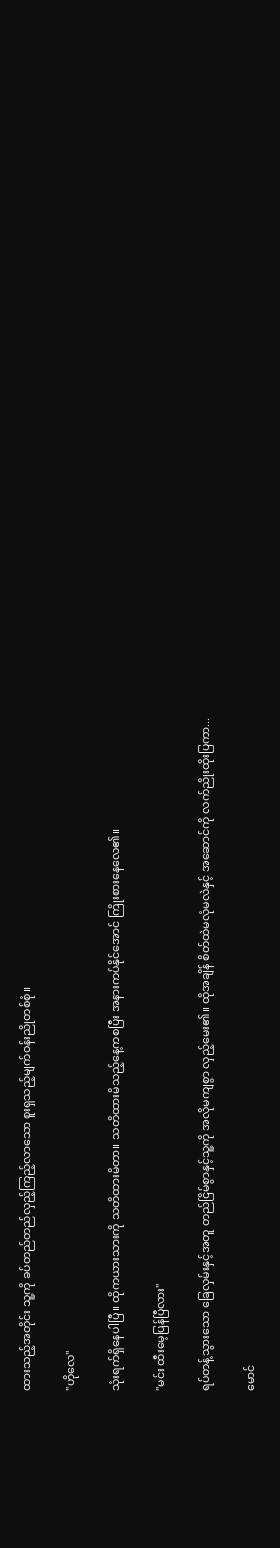ထားသည့်အတိုင်း သူ့ကို ခပ်တည်တည်လှည့်ကြည့်လာသော စူးရှသည့်မျက်ဝန်းညိုတစ်စုံ။

"ဟိုလေ"

သုံးရက်ရှိနေပါပြီ။ ထိုကယားသားကို သတိထားမိတာ။ သတိထားမိသည့်နေ့ကစပြီး အနားကပ်နိုင်အောင် ကြိုးစားနေလေ၏။

"မင်း ထီးမေ့ပြန်ပြီလား"

ရပ်တန့်သွားသော ခြေလှမ်းနှင့်အတူ တည်ငြိမ်စွာနှင့်သူ့ကို အလိုမကျစွာ လှည့်မေး၏။ ထိုအချိန် စိတ်ထဲမလုံမလဲနှင့် အဆောင်ကို လက်ညိုးထိုးပြကာ...

မောင်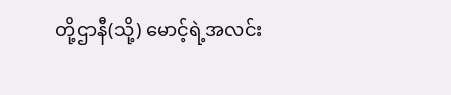တို့ဌာနီ(သို့) မောင့်ရဲ့အလင်း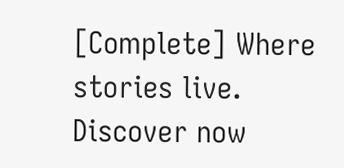[Complete] Where stories live. Discover now